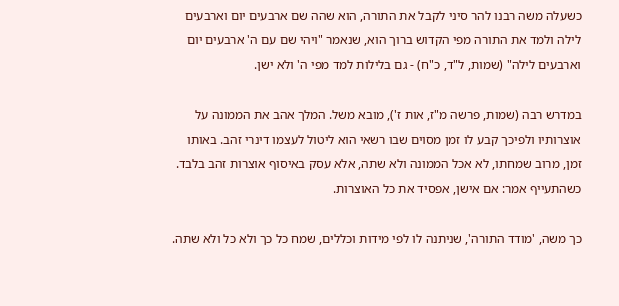כשעלה משה רבנו להר סיני לקבל את התורה, הוא שהה שם ארבעים יום וארבעים לילה ולמד את התורה מפי הקדוש ברוך הוא, שנאמר "ויהי שם עם ה' ארבעים יום וארבעים לילה" (שמות, ל"ד, כ"ח) - גם בלילות למד מפי ה' ולא ישן.

במדרש רבה (שמות, פרשה מ"ז, אות ז'), מובא משל. המלך אהב את הממונה על אוצרותיו ולפיכך קבע לו זמן מסוים שבו רשאי הוא ליטול לעצמו דינרי זהב. באותו זמן, מרוב שמחתו, לא אכל הממונה ולא שתה, אלא עסק באיסוף אוצרות זהב בלבד. כשהתעייף אמר: אם אישן, אפסיד את כל האוצרות.

כך משה, 'מודד התורה', שניתנה לו לפי מידות וכללים, שמח כל כך ולא כל ולא שתה.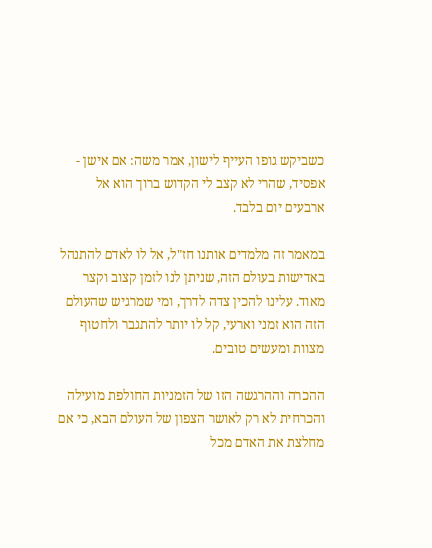כשביקש גופו העייף לישון, אמר משה: אם אישן - אפסיד, שהרי לא קצב לי הקדוש ברוך הוא אל ארבעים יום בלבד.

במאמר זה מלמדים אותנו חז"ל, אל לו לאדם להתנהל באדישות בעולם הזה, שניתן לנו לזמן קצוב וקצר מאוד. עלינו להכין צדה לדרך, ומי שמרגיש שהעולם הזה הוא זמני וארעי, קל לו יותר להתגבר ולחטוף מצוות ומעשים טובים.

ההכרה וההרגשה הזו של הזמניות החולפת מועילה והכרחית לא רק לאושר הצפון של העולם הבא, כי אם מחלצת את האדם מכל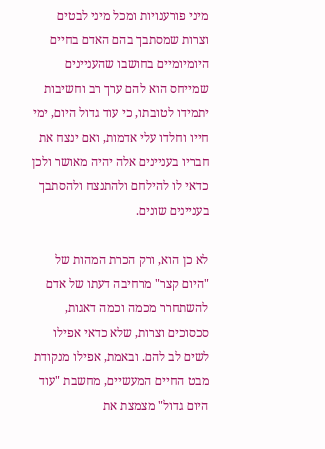מיני פורענויות ומכל מיני לבטים וצרות שמסתבך בהם האדם בחיים היומיומיים בחושבו שהעניינים שמייחס הוא להם ערך רב וחשיבות יתמידו לטובתו, כי עוד גדול היום, ימי חייו וחלדו עלי אדמות, ואם ינצח את חבריו בעניינים אלה יהיה מאושר ולכן כדאי לו להילחם ולהתנצח ולהסתבך בעניינים שונים.

לא כן הוא, ורק הכרת המהות של "היום קצר" מרחיבה דעתו של אדם להשתחרר מכמה וכמה דאגות, סכסוכים וצרות, שלא כדאי אפילו לשים לב להם. ובאמת, אפילו מנקודת מבט החיים המעשיים, מחשבת "עוד היום גדול" מצמצת את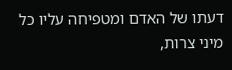דעתו של האדם ומטפיחה עליו כל מיני צרות,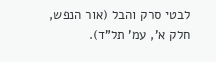לבטי סרק והבל (אור הנפש, חלק א', עמ' תל"ד).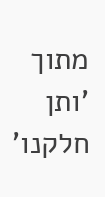מתוך 'ותן חלקנו'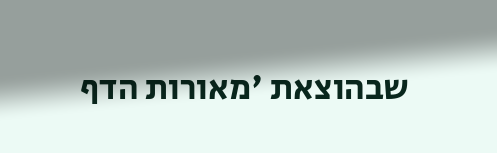שבהוצאת 'מאורות הדף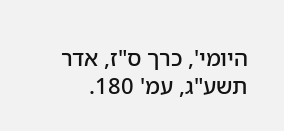היומי', כרך ס"ז, אדר תשע"ג, עמ' 180.